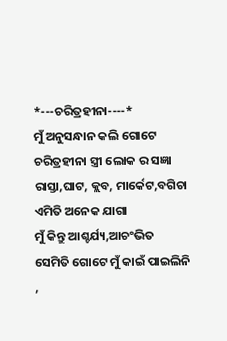*---ଚରିତ୍ରହୀନା----*
ମୁଁ ଅନୁସନ୍ଧାନ କଲି ଗୋଟେ
ଚରିତ୍ରହୀନା ସ୍ତ୍ରୀ ଲୋକ ର ସଜ୍ଞା
ରାସ୍ତା,ଘାଟ, କ୍ଲବ, ମାର୍କେଟ,ବଗିଚା
ଏମିତି ଅନେକ ଯାଗା
ମୁଁ କିନ୍ତୁ ଆଶ୍ଚର୍ଯ୍ୟ,ଆଚଂଭିତ
ସେମିତି ଗୋଟେ ମୁଁ କାଇଁ ପାଇଲିନି ,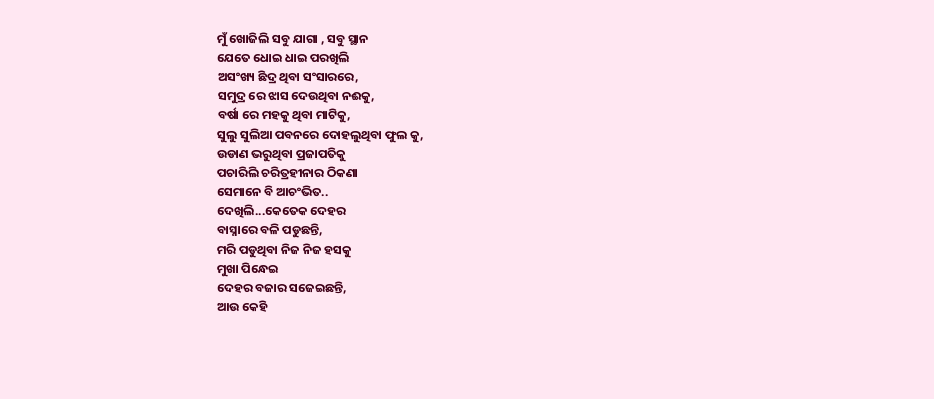ମୁଁ ଖୋଜିଲି ସବୁ ଯାଗା , ସବୁ ସ୍ଥାନ
ଯେତେ ଧୋଇ ଧାଇ ପରଖିଲି
ଅସଂଖ୍ୟ ଛିଦ୍ର ଥିବା ସଂସାରରେ,
ସମୁଦ୍ର ରେ ଝାସ ଦେଉଥିବା ନଈକୁ,
ବର୍ଷା ରେ ମହକୁ ଥିବା ମାଟିକୁ,
ସୁଲୁ ସୁଲିଆ ପବନରେ ଦୋହଲୁଥିବା ଫୁଲ କୁ,
ଉଡାଣ ଭରୁଥିବା ପ୍ରଜାପତିକୁ
ପଚାରିଲି ଚରିତ୍ରହୀନାର ଠିକଣା
ସେମାନେ ବି ଆଚଂଭିତ..
ଦେଖିଲି...କେତେକ ଦେହର
ବାସ୍ନାରେ ବଳି ପଡୁଛନ୍ତି,
ମରି ପଡୁଥିବା ନିଜ ନିଜ ହସକୁ
ମୁଖା ପିନ୍ଧେଇ
ଦେହର ବଜାର ସଜେଇଛନ୍ତି,
ଆଉ କେହି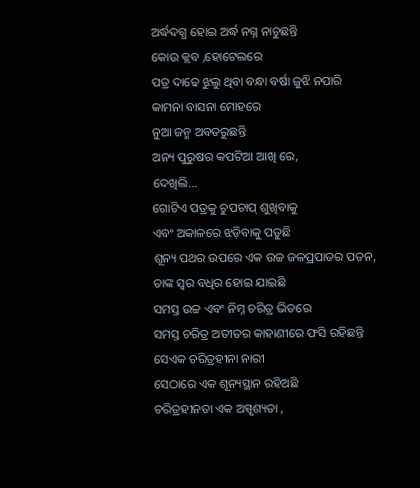ଅର୍ଦ୍ଧଦଗ୍ଧ ହୋଇ ଅର୍ଦ୍ଧ ନଗ୍ନ ନାଚୁଛନ୍ତି
କୋଉ କ୍ଲବ ,ହୋଟେଲରେ
ପତ୍ର ଦାଢେ ଝୁଲୁ ଥିବା ବନ୍ଧା ବର୍ଷା ଜୁଝି ନପାରି
କାମନା ବାସନା ମୋହରେ
ନୁଆ ଜନ୍ମ ଅବତରୁଛନ୍ତି
ଅନ୍ୟ ପୁରୁଷର କପଟିଆ ଆଖି ରେ,
ଦେଖିଲି...
ଗୋଟିଏ ପତ୍ରକୁ ଚୁପଚାପ୍ ଶୁଖିବାକୁ
ଏବଂ ଅକାଳରେ ଝଡ଼ିବାକୁ ପଡୁଛି
ଶୂନ୍ୟ ପଥର ଉପରେ ଏକ ଉଚ୍ଚ ଜଳପ୍ରପାତର ପତନ,
ତାଙ୍କ ସ୍ୱର ବଧିର ହୋଇ ଯାଇଛି
ସମସ୍ତ ଉଚ୍ଚ ଏବଂ ନିମ୍ନ ଚରିତ୍ର ଭିତରେ
ସମସ୍ତ ଚରିତ୍ର ଅତୀତର କାହାଣୀରେ ଫସି ରହିଛନ୍ତି
ସେଏକ ଚରିତ୍ରହୀନା ନାରୀ
ସେଠାରେ ଏକ ଶୂନ୍ୟସ୍ଥାନ ରହିଅଛି
ଚରିତ୍ରହୀନତା ଏକ ଅସ୍ପୃଶ୍ୟତା ,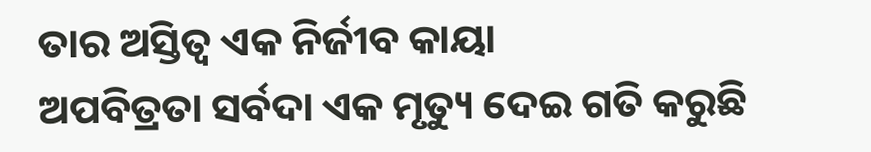ତାର ଅସ୍ତିତ୍ବ ଏକ ନିର୍ଜୀବ କାୟା
ଅପବିତ୍ରତା ସର୍ବଦା ଏକ ମୃତ୍ୟୁ ଦେଇ ଗତି କରୁଛି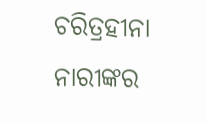ଚରିତ୍ରହୀନା ନାରୀଙ୍କର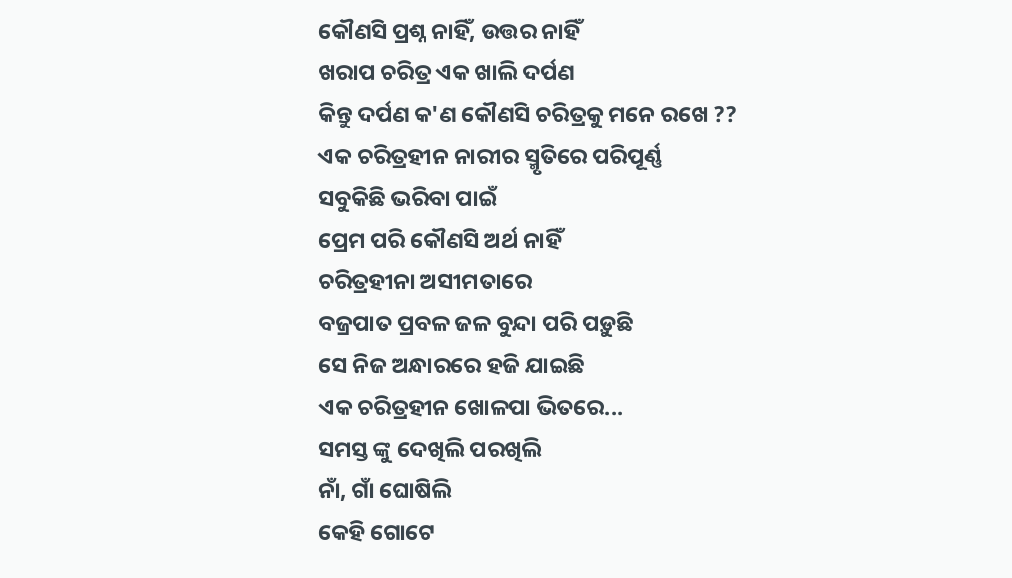କୌଣସି ପ୍ରଶ୍ନ ନାହିଁ, ଉତ୍ତର ନାହିଁ
ଖରାପ ଚରିତ୍ର ଏକ ଖାଲି ଦର୍ପଣ
କିନ୍ତୁ ଦର୍ପଣ କ'ଣ କୌଣସି ଚରିତ୍ରକୁ ମନେ ରଖେ ??
ଏକ ଚରିତ୍ରହୀନ ନାରୀର ସ୍ମୃତିରେ ପରିପୂର୍ଣ୍ଣ
ସବୁକିଛି ଭରିବା ପାଇଁ
ପ୍ରେମ ପରି କୌଣସି ଅର୍ଥ ନାହିଁ
ଚରିତ୍ରହୀନା ଅସୀମତାରେ
ବଜ୍ରପାତ ପ୍ରବଳ ଜଳ ବୁନ୍ଦା ପରି ପଡ଼ୁଛି
ସେ ନିଜ ଅନ୍ଧାରରେ ହଜି ଯାଇଛି
ଏକ ଚରିତ୍ରହୀନ ଖୋଳପା ଭିତରେ...
ସମସ୍ତ ଙ୍କୁ ଦେଖିଲି ପରଖିଲି
ନାଁ, ଗାଁ ଘୋଷିଲି
କେହି ଗୋଟେ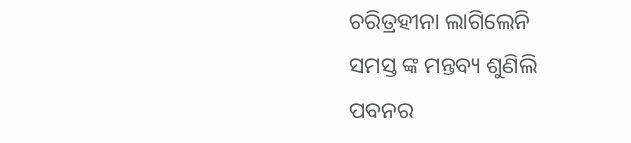ଚରିତ୍ରହୀନା ଲାଗିଲେନି
ସମସ୍ତ ଙ୍କ ମନ୍ତବ୍ୟ ଶୁଣିଲି
ପବନର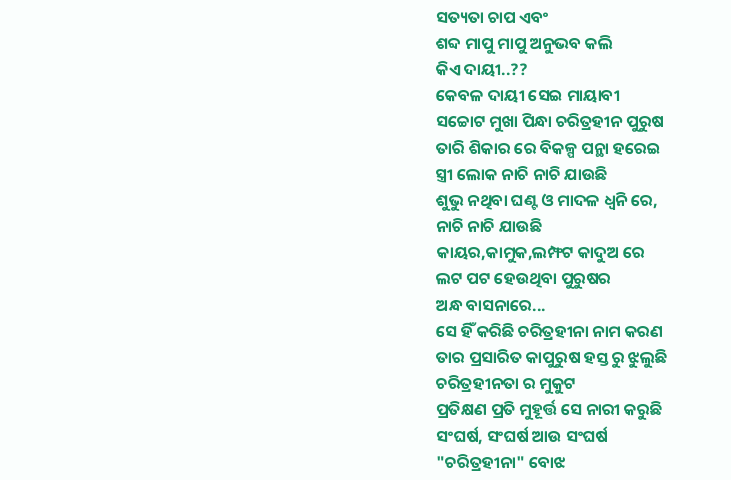ସତ୍ୟତା ଚାପ ଏବଂ
ଶବ୍ଦ ମାପୁ ମାପୁ ଅନୁଭବ କଲି
କିଏ ଦାୟୀ..??
କେବଳ ଦାୟୀ ସେଇ ମାୟାବୀ
ସଚ୍ଚୋଟ ମୁଖା ପିନ୍ଧା ଚରିତ୍ରହୀନ ପୁରୁଷ
ତାରି ଶିକାର ରେ ବିକଳ୍ପ ପନ୍ଥା ହରେଇ
ସ୍ତ୍ରୀ ଲୋକ ନାଚି ନାଚି ଯାଉଛି
ଶୁଭୁ ନଥିବା ଘଣ୍ଟ ଓ ମାଦଳ ଧ୍ବନି ରେ,
ନାଚି ନାଚି ଯାଉଛି
କାୟର,କାମୁକ,ଲମ୍ଫଟ କାଦୁଅ ରେ
ଲଟ ପଟ ହେଉଥିବା ପୁରୁଷର
ଅନ୍ଧ ବାସନାରେ...
ସେ ହିଁ କରିଛି ଚରିତ୍ରହୀନା ନାମ କରଣ
ତାର ପ୍ରସାରିତ କାପୁରୁଷ ହସ୍ତ ରୁ ଝୁଲୁଛି
ଚରିତ୍ରହୀନତା ର ମୁକୁଟ
ପ୍ରତିକ୍ଷଣ ପ୍ରତି ମୁହୂର୍ତ୍ତ ସେ ନାରୀ କରୁଛି
ସଂଘର୍ଷ, ସଂଘର୍ଷ ଆଉ ସଂଘର୍ଷ
"ଚରିତ୍ରହୀନା" ବୋଝ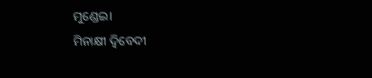ମୁଣ୍ଡେଇ।
ମିନାକ୍ଷୀ ଦ୍ବିବେଦୀ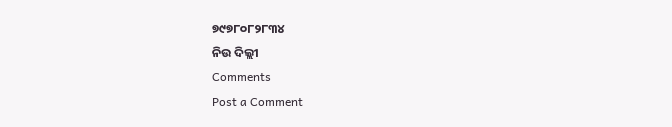୭୯୭୮୦୮୨୮୩୪
ନିଉ ଦିଲ୍ଲୀ
Comments
Post a Comment